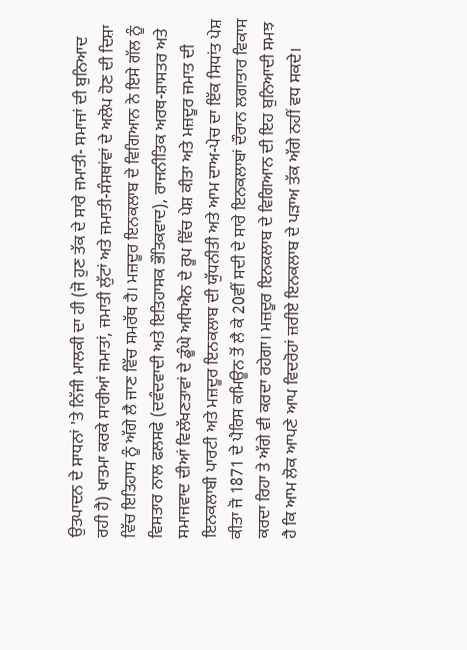ਉਤਪਾਦਨ ਦੇ ਸਾਧਨਾਂ 'ਤੇ ਨਿੱਜੀ ਮਾਲਕੀ ਦਾ ਹੀ (ਜੋ ਹੁਣ ਤੱਕ ਦੇ ਸਾਰੇ ਜਮਾਤੀ- ਸਮਾਜਾਂ ਦੀ ਬੁਨਿਆਦ ਰਹੀ ਹੈ) ਖਾਤਮਾ ਕਰਕੇ ਸਾਰੀਆਂ ਜਮਾਤਾਂ, ਜਮਾਤੀ ਲੁੱਟਾਂ ਅਤੇ ਜਮਾਤੀ-ਸੰਸਥਾਂਵਾਂ ਦੇ ਅਲੋਪ ਹੋਣ ਦੀ ਦਿਸ਼ਾ ਵਿੱਚ ਇਤਿਹਾਸ ਨੂੰ ਅੱਗੇ ਲੈ ਜਾਣ ਵਿੱਚ ਸਮਰੱਥ ਹੈ। ਮਜ਼ਦੂਰ ਇਨਕਲਾਬ ਦੇ ਵਿਗਿਆਨ ਨੇ ਇਸੇ ਗੱਲ ਨੂੰ ਵਿਸਤਾਰ ਨਾਲ ਫਲਸਫੇ (ਦਵੰਦਵਾਦੀ ਅਤੇ ਇਤਿਹਾਸਕ ਭੌਤਿਕਵਾਦ), ਰਾਜਨੀਤਿਕ ਅਰਥ-ਸ਼ਾਸਤਰ ਅਤੇ ਸਮਾਜਵਾਦ ਦੀਆਂ ਵਿਲੱਖਣਤਾਵਾਂ ਦੇ ਡੂੰਘੇ ਅਧਿਐਨ ਦੇ ਰੂਪ ਵਿੱਚ ਪੇਸ਼ ਕੀਤਾ ਅਤੇ ਮਜ਼ਦੂਰ ਜਮਾਤ ਦੀ ਇਨਕਲਾਬੀ ਪਾਰਟੀ ਅਤੇ ਮਜ਼ਦੂਰ ਇਨਕਲਾਬ ਦੀ ਯੁੱਧਨੀਤੀ ਅਤੇ ਆਮ ਦਾਅ-ਪੇਚ ਦਾ ਇੱਕ ਸਿਧਾਂਤ ਪੇਸ਼ ਕੀਤਾ ਜੋ 1871 ਦੇ ਪੈਰਿਸ ਕਮਿਊਨ ਤੋਂ ਲੈ ਕੇ 20ਵੀਂ ਸਦੀ ਦੇ ਸਾਰੇ ਇਨਕਲਾਬਾਂ ਦੌਰਾਨ ਲਗਾਤਾਰ ਵਿਕਾਸ ਕਰਦਾ ਰਿਹਾ ਤੇ ਅੱਗੇ ਵੀ ਕਰਦਾ ਰਹੇਗਾ। ਮਜ਼ਦੂਰ ਇਨਕਲਾਬ ਦੇ ਵਿਗਿਆਨ ਦੀ ਇਹ ਬੁਨਿਆਦੀ ਸਮਝ ਹੈ ਕਿ ਆਮ ਲੋਕ ਆਪਣੇ ਆਪ ਵਿਦਰੋਹਾਂ ਜ਼ਰੀਏ ਇਨਕਲਾਬ ਦੇ ਪੜਾਅ ਤੱਕ ਅੱਗੇ ਨਹੀਂ ਵਧ ਸਕਦੇ।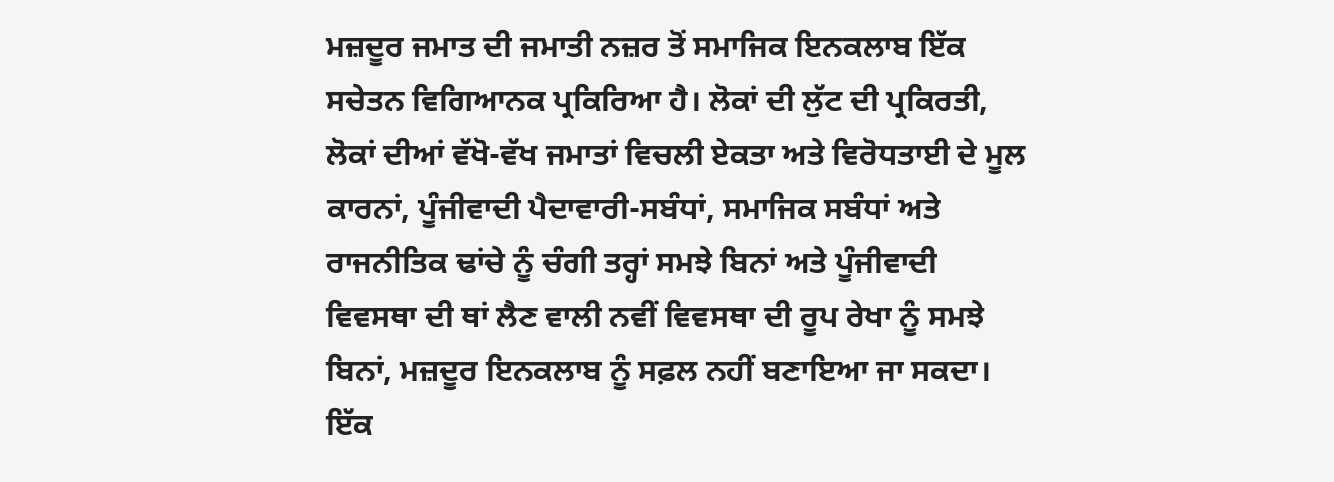ਮਜ਼ਦੂਰ ਜਮਾਤ ਦੀ ਜਮਾਤੀ ਨਜ਼ਰ ਤੋਂ ਸਮਾਜਿਕ ਇਨਕਲਾਬ ਇੱਕ ਸਚੇਤਨ ਵਿਗਿਆਨਕ ਪ੍ਰਕਿਰਿਆ ਹੈ। ਲੋਕਾਂ ਦੀ ਲੁੱਟ ਦੀ ਪ੍ਰਕਿਰਤੀ, ਲੋਕਾਂ ਦੀਆਂ ਵੱਖੋ-ਵੱਖ ਜਮਾਤਾਂ ਵਿਚਲੀ ਏਕਤਾ ਅਤੇ ਵਿਰੋਧਤਾਈ ਦੇ ਮੂਲ ਕਾਰਨਾਂ, ਪੂੰਜੀਵਾਦੀ ਪੈਦਾਵਾਰੀ-ਸਬੰਧਾਂ, ਸਮਾਜਿਕ ਸਬੰਧਾਂ ਅਤੇ ਰਾਜਨੀਤਿਕ ਢਾਂਚੇ ਨੂੰ ਚੰਗੀ ਤਰ੍ਹਾਂ ਸਮਝੇ ਬਿਨਾਂ ਅਤੇ ਪੂੰਜੀਵਾਦੀ ਵਿਵਸਥਾ ਦੀ ਥਾਂ ਲੈਣ ਵਾਲੀ ਨਵੀਂ ਵਿਵਸਥਾ ਦੀ ਰੂਪ ਰੇਖਾ ਨੂੰ ਸਮਝੇ ਬਿਨਾਂ, ਮਜ਼ਦੂਰ ਇਨਕਲਾਬ ਨੂੰ ਸਫ਼ਲ ਨਹੀਂ ਬਣਾਇਆ ਜਾ ਸਕਦਾ। ਇੱਕ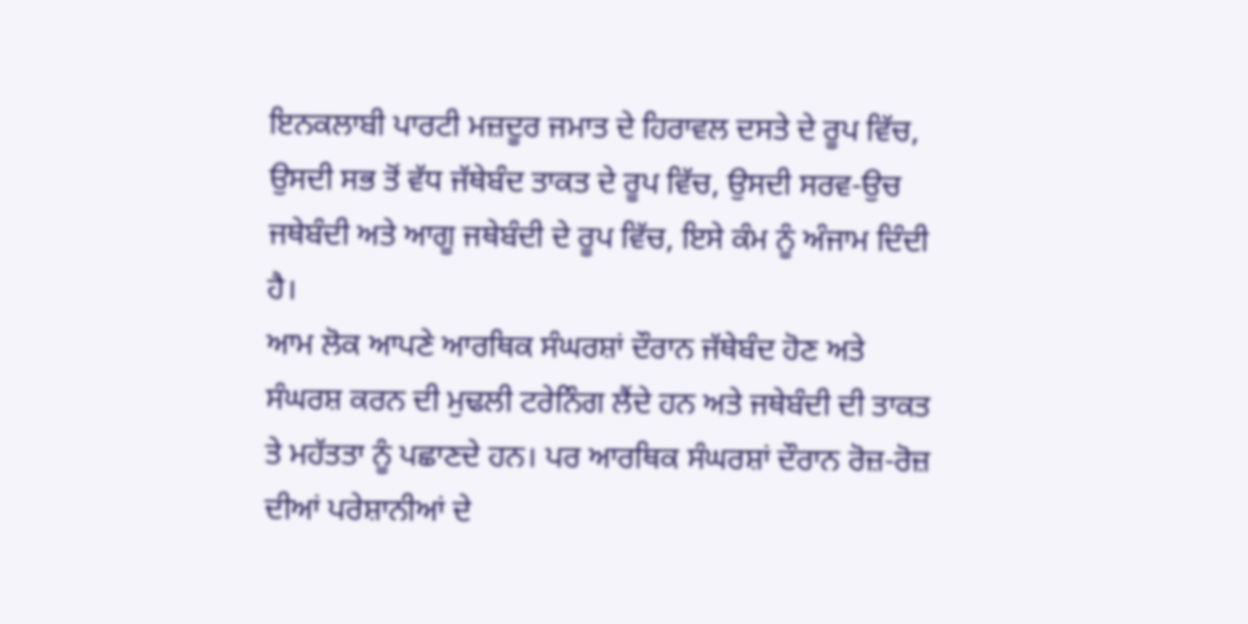ਇਨਕਲਾਬੀ ਪਾਰਟੀ ਮਜ਼ਦੂਰ ਜਮਾਤ ਦੇ ਹਿਰਾਵਲ ਦਸਤੇ ਦੇ ਰੂਪ ਵਿੱਚ, ਉਸਦੀ ਸਭ ਤੋਂ ਵੱਧ ਜੱਥੇਬੰਦ ਤਾਕਤ ਦੇ ਰੂਪ ਵਿੱਚ, ਉਸਦੀ ਸਰਵ-ਉਚ ਜਥੇਬੰਦੀ ਅਤੇ ਆਗੂ ਜਥੇਬੰਦੀ ਦੇ ਰੂਪ ਵਿੱਚ, ਇਸੇ ਕੰਮ ਨੂੰ ਅੰਜਾਮ ਦਿੰਦੀ ਹੈ।
ਆਮ ਲੋਕ ਆਪਣੇ ਆਰਥਿਕ ਸੰਘਰਸ਼ਾਂ ਦੌਰਾਨ ਜੱਥੇਬੰਦ ਹੋਣ ਅਤੇ ਸੰਘਰਸ਼ ਕਰਨ ਦੀ ਮੁਢਲੀ ਟਰੇਨਿੰਗ ਲੈਂਦੇ ਹਨ ਅਤੇ ਜਥੇਬੰਦੀ ਦੀ ਤਾਕਤ ਤੇ ਮਹੱਤਤਾ ਨੂੰ ਪਛਾਣਦੇ ਹਨ। ਪਰ ਆਰਥਿਕ ਸੰਘਰਸ਼ਾਂ ਦੌਰਾਨ ਰੋਜ਼-ਰੋਜ਼ ਦੀਆਂ ਪਰੇਸ਼ਾਨੀਆਂ ਦੇ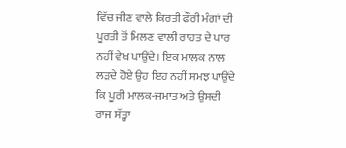ਵਿੱਚ ਜੀਣ ਵਾਲੇ ਕਿਰਤੀ ਫੌਰੀ ਮੰਗਾਂ ਦੀ ਪੂਰਤੀ ਤੋਂ ਮਿਲਣ ਵਾਲੀ ਰਾਹਤ ਦੇ ਪਾਰ ਨਹੀਂ ਵੇਖ ਪਾਉਂਦੇ। ਇਕ ਮਾਲਕ ਨਾਲ ਲੜਦੇ ਹੋਏ ਉਹ ਇਹ ਨਹੀਂ ਸਮਝ ਪਾਉਂਦੇ ਕਿ ਪੂਰੀ ਮਾਲਕ-ਜਮਾਤ ਅਤੇ ਉਸਦੀ ਰਾਜ ਸੱਤ੍ਹਾ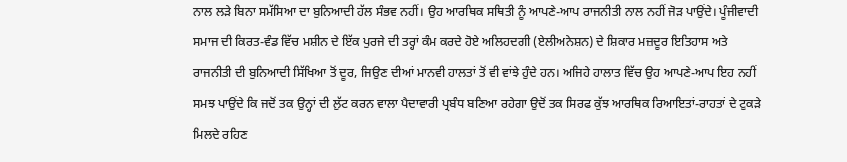ਨਾਲ ਲੜੇ ਬਿਨਾ ਸਮੱਸਿਆ ਦਾ ਬੁਨਿਆਦੀ ਹੱਲ ਸੰਭਵ ਨਹੀਂ। ਉਹ ਆਰਥਿਕ ਸਥਿਤੀ ਨੂੰ ਆਪਣੇ-ਆਪ ਰਾਜਨੀਤੀ ਨਾਲ ਨਹੀਂ ਜੋੜ ਪਾਉਂਦੇ। ਪੂੰਜੀਵਾਦੀ ਸਮਾਜ ਦੀ ਕਿਰਤ-ਵੰਡ ਵਿੱਚ ਮਸ਼ੀਨ ਦੇ ਇੱਕ ਪੁਰਜੇ ਦੀ ਤਰ੍ਹਾਂ ਕੰਮ ਕਰਦੇ ਹੋਏ ਅਲਿਹਦਗੀ (ਏਲੀਅਨੇਸ਼ਨ) ਦੇ ਸ਼ਿਕਾਰ ਮਜ਼ਦੂਰ ਇਤਿਹਾਸ ਅਤੇ ਰਾਜਨੀਤੀ ਦੀ ਬੁਨਿਆਦੀ ਸਿੱਖਿਆ ਤੋਂ ਦੂਰ, ਜਿਉਣ ਦੀਆਂ ਮਾਨਵੀ ਹਾਲਤਾਂ ਤੋਂ ਵੀ ਵਾਂਝੇ ਹੁੰਦੇ ਹਨ। ਅਜਿਹੇ ਹਾਲਾਤ ਵਿੱਚ ਉਹ ਆਪਣੇ-ਆਪ ਇਹ ਨਹੀਂ ਸਮਝ ਪਾਉਂਦੇ ਕਿ ਜਦੋਂ ਤਕ ਉਨ੍ਹਾਂ ਦੀ ਲੁੱਟ ਕਰਨ ਵਾਲਾ ਪੈਦਾਵਾਰੀ ਪ੍ਰਬੰਧ ਬਣਿਆ ਰਹੇਗਾ ਉਦੋਂ ਤਕ ਸਿਰਫ ਕੁੱਝ ਆਰਥਿਕ ਰਿਆਇਤਾਂ-ਰਾਹਤਾਂ ਦੇ ਟੁਕੜੇ ਮਿਲਦੇ ਰਹਿਣ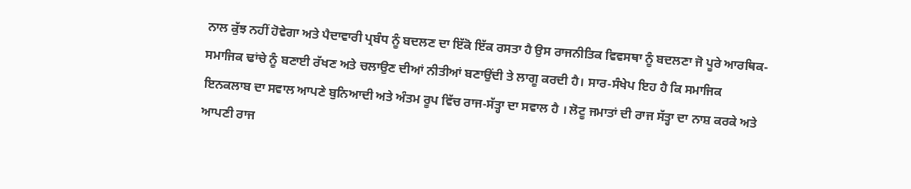ਨਾਲ ਕੁੱਝ ਨਹੀਂ ਹੋਵੇਗਾ ਅਤੇ ਪੈਦਾਵਾਰੀ ਪ੍ਰਬੰਧ ਨੂੰ ਬਦਲਣ ਦਾ ਇੱਕੋ ਇੱਕ ਰਸਤਾ ਹੈ ਉਸ ਰਾਜਨੀਤਿਕ ਵਿਵਸਥਾ ਨੂੰ ਬਦਲਣਾ ਜੋ ਪੂਰੇ ਆਰਥਿਕ-ਸਮਾਜਿਕ ਢਾਂਚੇ ਨੂੰ ਬਣਾਈ ਰੱਖਣ ਅਤੇ ਚਲਾਉਣ ਦੀਆਂ ਨੀਤੀਆਂ ਬਣਾਉਂਦੀ ਤੇ ਲਾਗੂ ਕਰਦੀ ਹੈ। ਸਾਰ-ਸੰਖੇਪ ਇਹ ਹੈ ਕਿ ਸਮਾਜਿਕ ਇਨਕਲਾਬ ਦਾ ਸਵਾਲ ਆਪਣੇ ਬੁਨਿਆਦੀ ਅਤੇ ਅੰਤਮ ਰੂਪ ਵਿੱਚ ਰਾਜ-ਸੱਤ੍ਹਾ ਦਾ ਸਵਾਲ ਹੈ । ਲੋਟੂ ਜਮਾਤਾਂ ਦੀ ਰਾਜ ਸੱਤ੍ਹਾ ਦਾ ਨਾਸ਼ ਕਰਕੇ ਅਤੇ ਆਪਣੀ ਰਾਜ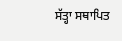ਸੱਤ੍ਹਾ ਸਥਾਪਿਤ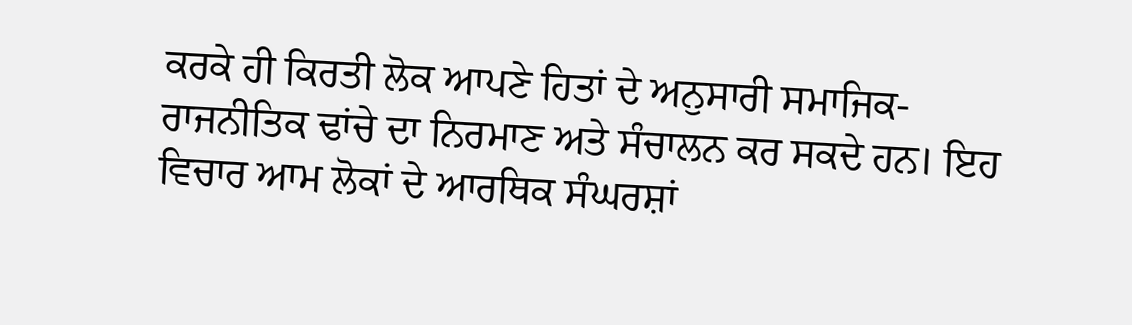ਕਰਕੇ ਹੀ ਕਿਰਤੀ ਲੋਕ ਆਪਣੇ ਹਿਤਾਂ ਦੇ ਅਨੁਸਾਰੀ ਸਮਾਜਿਕ-ਰਾਜਨੀਤਿਕ ਢਾਂਚੇ ਦਾ ਨਿਰਮਾਣ ਅਤੇ ਸੰਚਾਲਨ ਕਰ ਸਕਦੇ ਹਨ। ਇਹ ਵਿਚਾਰ ਆਮ ਲੋਕਾਂ ਦੇ ਆਰਥਿਕ ਸੰਘਰਸ਼ਾਂ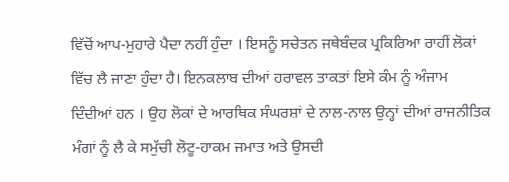ਵਿੱਚੋਂ ਆਪ-ਮੁਹਾਰੇ ਪੈਦਾ ਨਹੀਂ ਹੁੰਦਾ । ਇਸਨੂੰ ਸਚੇਤਨ ਜਥੇਬੰਦਕ ਪ੍ਰਕਿਰਿਆ ਰਾਹੀਂ ਲੋਕਾਂ ਵਿੱਚ ਲੈ ਜਾਣਾ ਹੁੰਦਾ ਹੈ। ਇਨਕਲਾਬ ਦੀਆਂ ਹਰਾਵਲ ਤਾਕਤਾਂ ਇਸੇ ਕੰਮ ਨੂੰ ਅੰਜਾਮ ਦਿੰਦੀਆਂ ਹਨ । ਉਹ ਲੋਕਾਂ ਦੇ ਆਰਥਿਕ ਸੰਘਰਸ਼ਾਂ ਦੇ ਨਾਲ-ਨਾਲ ਉਨ੍ਹਾਂ ਦੀਆਂ ਰਾਜਨੀਤਿਕ ਮੰਗਾਂ ਨੂੰ ਲੈ ਕੇ ਸਮੁੱਚੀ ਲੋਟੂ-ਹਾਕਮ ਜਮਾਤ ਅਤੇ ਉਸਦੀ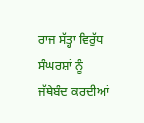ਰਾਜ ਸੱਤ੍ਹਾ ਵਿਰੁੱਧ ਸੰਘਰਸ਼ਾਂ ਨੂੰ ਜੱਥੇਬੰਦ ਕਰਦੀਆਂ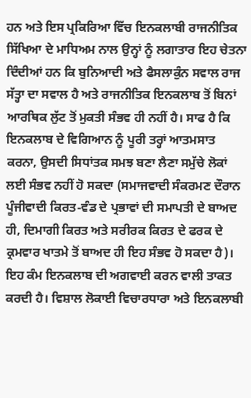ਹਨ ਅਤੇ ਇਸ ਪ੍ਰਕਿਰਿਆ ਵਿੱਚ ਇਨਕਲਾਬੀ ਰਾਜਨੀਤਿਕ ਸਿੱਖਿਆ ਦੇ ਮਾਧਿਅਮ ਨਾਲ ਉਨ੍ਹਾਂ ਨੂੰ ਲਗਾਤਾਰ ਇਹ ਚੇਤਨਾ ਦਿੰਦੀਆਂ ਹਨ ਕਿ ਬੁਨਿਆਦੀ ਅਤੇ ਫੈਸਲਾਕੁੰਨ ਸਵਾਲ ਰਾਜ ਸੱਤ੍ਹਾ ਦਾ ਸਵਾਲ ਹੈ ਅਤੇ ਰਾਜਨੀਤਿਕ ਇਨਕਲਾਬ ਤੋਂ ਬਿਨਾਂ ਆਰਥਿਕ ਲੁੱਟ ਤੋਂ ਮੁਕਤੀ ਸੰਭਵ ਹੀ ਨਹੀਂ ਹੈ। ਸਾਫ ਹੈ ਕਿ ਇਨਕਲਾਬ ਦੇ ਵਿਗਿਆਨ ਨੂੰ ਪੂਰੀ ਤਰ੍ਹਾਂ ਆਤਮਸਾਤ ਕਰਨਾ, ਉਸਦੀ ਸਿਧਾਂਤਕ ਸਮਝ ਬਣਾ ਲੈਣਾ ਸਮੁੱਚੇ ਲੋਕਾਂ ਲਈ ਸੰਭਵ ਨਹੀਂ ਹੋ ਸਕਦਾ (ਸਮਾਜਵਾਦੀ ਸੰਕਰਮਣ ਦੌਰਾਨ ਪੂੰਜੀਵਾਦੀ ਕਿਰਤ-ਵੰਡ ਦੇ ਪ੍ਰਭਾਵਾਂ ਦੀ ਸਮਾਪਤੀ ਦੇ ਬਾਅਦ ਹੀ, ਦਿਮਾਗੀ ਕਿਰਤ ਅਤੇ ਸਰੀਰਕ ਕਿਰਤ ਦੇ ਫਰਕ ਦੇ ਕ੍ਰਮਵਾਰ ਖਾਤਮੇ ਤੋਂ ਬਾਅਦ ਹੀ ਇਹ ਸੰਭਵ ਹੋ ਸਕਦਾ ਹੈ)। ਇਹ ਕੰਮ ਇਨਕਲਾਬ ਦੀ ਅਗਵਾਈ ਕਰਨ ਵਾਲੀ ਤਾਕਤ ਕਰਦੀ ਹੈ। ਵਿਸ਼ਾਲ ਲੋਕਾਈ ਵਿਚਾਰਧਾਰਾ ਅਤੇ ਇਨਕਲਾਬੀ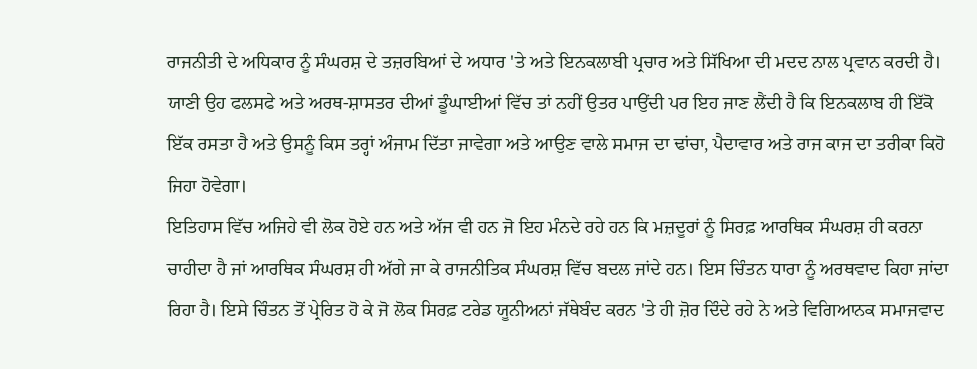ਰਾਜਨੀਤੀ ਦੇ ਅਧਿਕਾਰ ਨੂੰ ਸੰਘਰਸ਼ ਦੇ ਤਜ਼ਰਬਿਆਂ ਦੇ ਅਧਾਰ 'ਤੇ ਅਤੇ ਇਨਕਲਾਬੀ ਪ੍ਰਚਾਰ ਅਤੇ ਸਿੱਖਿਆ ਦੀ ਮਦਦ ਨਾਲ ਪ੍ਰਵਾਨ ਕਰਦੀ ਹੈ। ਯਾਣੀ ਉਹ ਫਲਸਫੇ ਅਤੇ ਅਰਥ-ਸ਼ਾਸਤਰ ਦੀਆਂ ਡੂੰਘਾਈਆਂ ਵਿੱਚ ਤਾਂ ਨਹੀਂ ਉਤਰ ਪਾਉਂਦੀ ਪਰ ਇਹ ਜਾਣ ਲੈਂਦੀ ਹੈ ਕਿ ਇਨਕਲਾਬ ਹੀ ਇੱਕੋ ਇੱਕ ਰਸਤਾ ਹੈ ਅਤੇ ਉਸਨੂੰ ਕਿਸ ਤਰ੍ਹਾਂ ਅੰਜਾਮ ਦਿੱਤਾ ਜਾਵੇਗਾ ਅਤੇ ਆਉਣ ਵਾਲੇ ਸਮਾਜ ਦਾ ਢਾਂਚਾ, ਪੈਦਾਵਾਰ ਅਤੇ ਰਾਜ ਕਾਜ ਦਾ ਤਰੀਕਾ ਕਿਹੋ ਜਿਹਾ ਹੋਵੇਗਾ।
ਇਤਿਹਾਸ ਵਿੱਚ ਅਜਿਹੇ ਵੀ ਲੋਕ ਹੋਏ ਹਨ ਅਤੇ ਅੱਜ ਵੀ ਹਨ ਜੋ ਇਹ ਮੰਨਦੇ ਰਹੇ ਹਨ ਕਿ ਮਜ਼ਦੂਰਾਂ ਨੂੰ ਸਿਰਫ਼ ਆਰਥਿਕ ਸੰਘਰਸ਼ ਹੀ ਕਰਨਾ ਚਾਹੀਦਾ ਹੈ ਜਾਂ ਆਰਥਿਕ ਸੰਘਰਸ਼ ਹੀ ਅੱਗੇ ਜਾ ਕੇ ਰਾਜਨੀਤਿਕ ਸੰਘਰਸ਼ ਵਿੱਚ ਬਦਲ ਜਾਂਦੇ ਹਨ। ਇਸ ਚਿੰਤਨ ਧਾਰਾ ਨੂੰ ਅਰਥਵਾਦ ਕਿਹਾ ਜਾਂਦਾ ਰਿਹਾ ਹੈ। ਇਸੇ ਚਿੰਤਨ ਤੋਂ ਪ੍ਰੇਰਿਤ ਹੋ ਕੇ ਜੋ ਲੋਕ ਸਿਰਫ਼ ਟਰੇਡ ਯੂਨੀਅਨਾਂ ਜੱਥੇਬੰਦ ਕਰਨ 'ਤੇ ਹੀ ਜ਼ੋਰ ਦਿੰਦੇ ਰਹੇ ਨੇ ਅਤੇ ਵਿਗਿਆਨਕ ਸਮਾਜਵਾਦ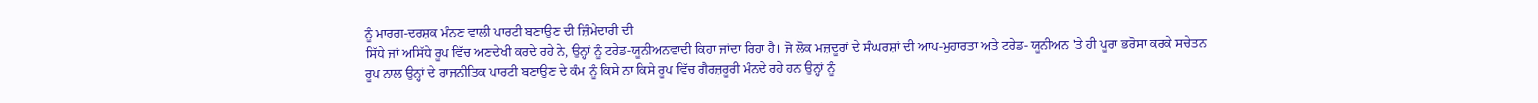ਨੂੰ ਮਾਰਗ-ਦਰਸ਼ਕ ਮੰਨਣ ਵਾਲੀ ਪਾਰਟੀ ਬਣਾਉਣ ਦੀ ਜ਼ਿੰਮੇਦਾਰੀ ਦੀ
ਸਿੱਧੇ ਜਾਂ ਅਸਿੱਧੇ ਰੂਪ ਵਿੱਚ ਅਣਦੇਖੀ ਕਰਦੇ ਰਹੇ ਨੇ, ਉਨ੍ਹਾਂ ਨੂੰ ਟਰੇਡ-ਯੂਨੀਅਨਵਾਦੀ ਕਿਹਾ ਜਾਂਦਾ ਰਿਹਾ ਹੈ। ਜੋ ਲੋਕ ਮਜ਼ਦੂਰਾਂ ਦੇ ਸੰਘਰਸ਼ਾਂ ਦੀ ਆਪ-ਮੁਹਾਰਤਾ ਅਤੇ ਟਰੇਡ- ਯੂਨੀਅਨ 'ਤੇ ਹੀ ਪੂਰਾ ਭਰੋਸਾ ਕਰਕੇ ਸਚੇਤਨ ਰੂਪ ਨਾਲ ਉਨ੍ਹਾਂ ਦੇ ਰਾਜਨੀਤਿਕ ਪਾਰਟੀ ਬਣਾਉਣ ਦੇ ਕੰਮ ਨੂੰ ਕਿਸੇ ਨਾ ਕਿਸੇ ਰੂਪ ਵਿੱਚ ਗੈਰਜ਼ਰੂਰੀ ਮੰਨਦੇ ਰਹੇ ਹਨ ਉਨ੍ਹਾਂ ਨੂੰ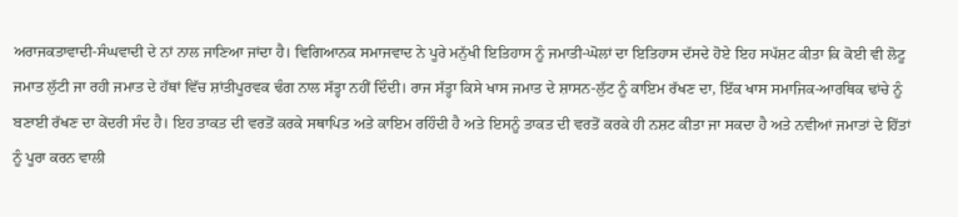ਅਰਾਜਕਤਾਵਾਦੀ-ਸੰਘਵਾਦੀ ਦੇ ਨਾਂ ਨਾਲ ਜਾਣਿਆ ਜਾਂਦਾ ਹੈ। ਵਿਗਿਆਨਕ ਸਮਾਜਵਾਦ ਨੇ ਪੂਰੇ ਮਨੁੱਖੀ ਇਤਿਹਾਸ ਨੂੰ ਜਮਾਤੀ-ਘੋਲਾਂ ਦਾ ਇਤਿਹਾਸ ਦੱਸਦੇ ਹੋਏ ਇਹ ਸਪੱਸ਼ਟ ਕੀਤਾ ਕਿ ਕੋਈ ਵੀ ਲੋਟੂ ਜਮਾਤ ਲੁੱਟੀ ਜਾ ਰਹੀ ਜਮਾਤ ਦੇ ਹੱਥਾਂ ਵਿੱਚ ਸ਼ਾਂਤੀਪੂਰਵਕ ਢੰਗ ਨਾਲ ਸੱਤ੍ਹਾ ਨਹੀਂ ਦਿੰਦੀ। ਰਾਜ ਸੱਤ੍ਹਾ ਕਿਸੇ ਖਾਸ ਜਮਾਤ ਦੇ ਸ਼ਾਸਨ-ਲੁੱਟ ਨੂੰ ਕਾਇਮ ਰੱਖਣ ਦਾ, ਇੱਕ ਖਾਸ ਸਮਾਜਿਕ-ਆਰਥਿਕ ਢਾਂਚੇ ਨੂੰ ਬਣਾਈ ਰੱਖਣ ਦਾ ਕੇਂਦਰੀ ਸੰਦ ਹੈ। ਇਹ ਤਾਕਤ ਦੀ ਵਰਤੋਂ ਕਰਕੇ ਸਥਾਪਿਤ ਅਤੇ ਕਾਇਮ ਰਹਿੰਦੀ ਹੈ ਅਤੇ ਇਸਨੂੰ ਤਾਕਤ ਦੀ ਵਰਤੋਂ ਕਰਕੇ ਹੀ ਨਸ਼ਟ ਕੀਤਾ ਜਾ ਸਕਦਾ ਹੈ ਅਤੇ ਨਵੀਆਂ ਜਮਾਤਾਂ ਦੇ ਹਿੱਤਾਂ ਨੂੰ ਪੂਰਾ ਕਰਨ ਵਾਲੀ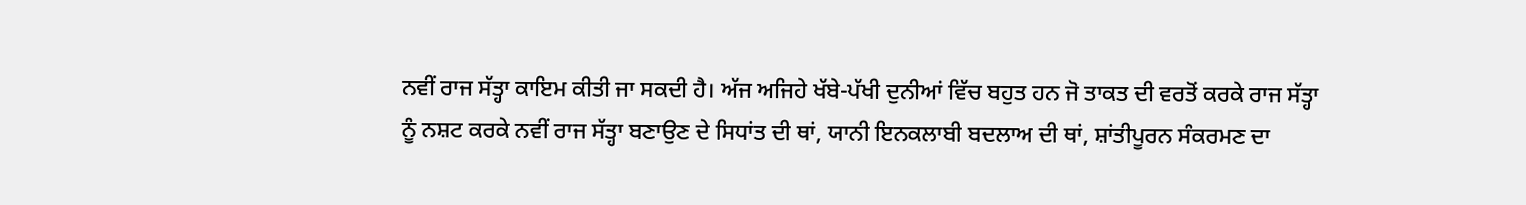ਨਵੀਂ ਰਾਜ ਸੱਤ੍ਹਾ ਕਾਇਮ ਕੀਤੀ ਜਾ ਸਕਦੀ ਹੈ। ਅੱਜ ਅਜਿਹੇ ਖੱਬੇ-ਪੱਖੀ ਦੁਨੀਆਂ ਵਿੱਚ ਬਹੁਤ ਹਨ ਜੋ ਤਾਕਤ ਦੀ ਵਰਤੋਂ ਕਰਕੇ ਰਾਜ ਸੱਤ੍ਹਾ ਨੂੰ ਨਸ਼ਟ ਕਰਕੇ ਨਵੀਂ ਰਾਜ ਸੱਤ੍ਹਾ ਬਣਾਉਣ ਦੇ ਸਿਧਾਂਤ ਦੀ ਥਾਂ, ਯਾਨੀ ਇਨਕਲਾਬੀ ਬਦਲਾਅ ਦੀ ਥਾਂ, ਸ਼ਾਂਤੀਪੂਰਨ ਸੰਕਰਮਣ ਦਾ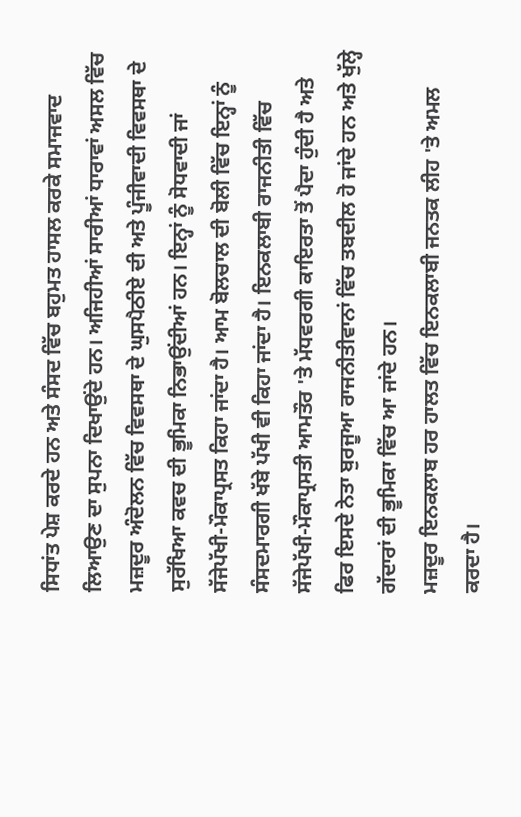ਸਿਧਾਂਤ ਪੇਸ਼ ਕਰਦੇ ਹਨ ਅਤੇ ਸੰਸਦ ਵਿੱਚ ਬਹੁਮਤ ਹਾਸਲ ਕਰਕੇ ਸਮਾਜਵਾਦ ਲਿਆਉਣ ਦਾ ਸੁਪਨਾ ਦਿਖਾਉਂਦੇ ਹਨ। ਅਜਿਹੀਆਂ ਸਾਰੀਆਂ ਧਾਰਾਵਾਂ ਅਸਲ ਵਿੱਚ ਮਜ਼ਦੂਰ ਅੰਦੋਲਨ ਵਿੱਚ ਵਿਵਸਥਾ ਦੇ ਘੁਸਪੈਠੀਏ ਦੀ ਅਤੇ ਪੂੰਜੀਵਾਦੀ ਵਿਵਸਥਾ ਦੇ ਸੁਰੱਖਿਆ ਕਵਚ ਦੀ ਭੂਮਿਕਾ ਨਿਭਾਉਂਦੀਆਂ ਹਨ। ਇਨ੍ਹਾਂ ਨੂੰ ਸੋਧਵਾਦੀ ਜਾਂ ਸੱਜੇਪੱਖੀ-ਮੌਕਾਪ੍ਰਸਤ ਕਿਹਾ ਜਾਂਦਾ ਹੈ। ਆਮ ਬੋਲਚਾਲ ਦੀ ਬੋਲੀ ਵਿੱਚ ਇਨ੍ਹਾਂ ਨੂੰ ਸੰਸਦਮਾਰਗੀ ਖੱਬੇ ਪੱਖੀ ਵੀ ਕਿਹਾ ਜਾਂਦਾ ਹੈ। ਇਨਕਲਾਬੀ ਰਾਜਨੀਤੀ ਵਿੱਚ ਸੱਜੇਪੱਖੀ-ਮੌਕਾਪ੍ਰਸਤੀ ਆਮਤੌਰ 'ਤੇ ਮੱਧਵਰਗੀ ਕਾਇਰਤਾ ਤੋਂ ਪੈਦਾ ਹੁੰਦੀ ਹੈ ਅਤੇ ਫਿਰ ਇਸਦੇ ਨੇਤਾ ਬੁਰਜੂਆ ਰਾਜਨੀਤੀਵਾਨਾਂ ਵਿੱਚ ਤਬਦੀਲ ਹੋ ਜਾਂਦੇ ਹਨ ਅਤੇ ਖੁੱਲ੍ਹੇ ਗੱਦਾਰਾਂ ਦੀ ਭੂਮਿਕਾ ਵਿੱਚ ਆ ਜਾਂਦੇ ਹਨ।
ਮਜ਼ਦੂਰ ਇਨਕਲਾਬ ਹਰ ਹਾਲਤ ਵਿੱਚ ਇਨਕਲਾਬੀ ਜਨਤਕ ਲੀਹ 'ਤੇ ਅਮਲ ਕਰਦਾ ਹੈ।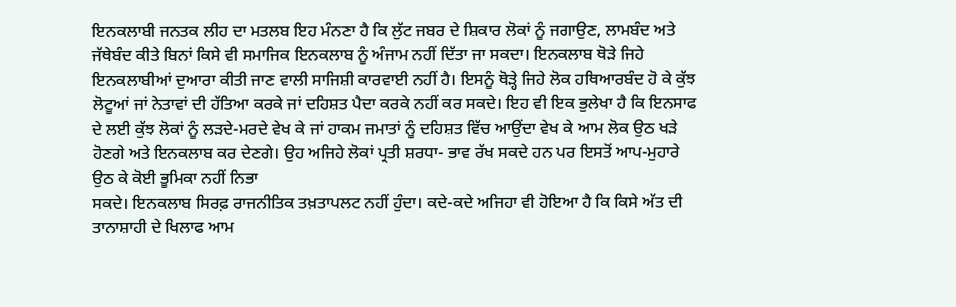ਇਨਕਲਾਬੀ ਜਨਤਕ ਲੀਹ ਦਾ ਮਤਲਬ ਇਹ ਮੰਨਣਾ ਹੈ ਕਿ ਲੁੱਟ ਜਬਰ ਦੇ ਸ਼ਿਕਾਰ ਲੋਕਾਂ ਨੂੰ ਜਗਾਉਣ, ਲਾਮਬੰਦ ਅਤੇ ਜੱਥੇਬੰਦ ਕੀਤੇ ਬਿਨਾਂ ਕਿਸੇ ਵੀ ਸਮਾਜਿਕ ਇਨਕਲਾਬ ਨੂੰ ਅੰਜਾਮ ਨਹੀਂ ਦਿੱਤਾ ਜਾ ਸਕਦਾ। ਇਨਕਲਾਬ ਥੋੜੇ ਜਿਹੇ ਇਨਕਲਾਬੀਆਂ ਦੁਆਰਾ ਕੀਤੀ ਜਾਣ ਵਾਲੀ ਸਾਜਿਸ਼ੀ ਕਾਰਵਾਈ ਨਹੀਂ ਹੈ। ਇਸਨੂੰ ਥੋੜ੍ਹੇ ਜਿਹੇ ਲੋਕ ਹਥਿਆਰਬੰਦ ਹੋ ਕੇ ਕੁੱਝ ਲੋਟੂਆਂ ਜਾਂ ਨੇਤਾਵਾਂ ਦੀ ਹੱਤਿਆ ਕਰਕੇ ਜਾਂ ਦਹਿਸ਼ਤ ਪੈਦਾ ਕਰਕੇ ਨਹੀਂ ਕਰ ਸਕਦੇ। ਇਹ ਵੀ ਇਕ ਭੁਲੇਖਾ ਹੈ ਕਿ ਇਨਸਾਫ ਦੇ ਲਈ ਕੁੱਝ ਲੋਕਾਂ ਨੂੰ ਲੜਦੇ-ਮਰਦੇ ਵੇਖ ਕੇ ਜਾਂ ਹਾਕਮ ਜਮਾਤਾਂ ਨੂੰ ਦਹਿਸ਼ਤ ਵਿੱਚ ਆਉਂਦਾ ਵੇਖ ਕੇ ਆਮ ਲੋਕ ਉਠ ਖੜੇ ਹੋਣਗੇ ਅਤੇ ਇਨਕਲਾਬ ਕਰ ਦੇਣਗੇ। ਉਹ ਅਜਿਹੇ ਲੋਕਾਂ ਪ੍ਰਤੀ ਸ਼ਰਧਾ- ਭਾਵ ਰੱਖ ਸਕਦੇ ਹਨ ਪਰ ਇਸਤੋਂ ਆਪ-ਮੁਹਾਰੇ ਉਠ ਕੇ ਕੋਈ ਭੂਮਿਕਾ ਨਹੀਂ ਨਿਭਾ
ਸਕਦੇ। ਇਨਕਲਾਬ ਸਿਰਫ਼ ਰਾਜਨੀਤਿਕ ਤਖ਼ਤਾਪਲਟ ਨਹੀਂ ਹੁੰਦਾ। ਕਦੇ-ਕਦੇ ਅਜਿਹਾ ਵੀ ਹੋਇਆ ਹੈ ਕਿ ਕਿਸੇ ਅੱਤ ਦੀ ਤਾਨਾਸ਼ਾਹੀ ਦੇ ਖਿਲਾਫ ਆਮ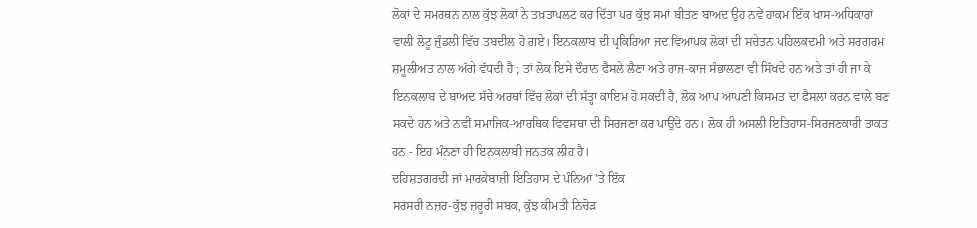ਲੋਕਾਂ ਦੇ ਸਮਰਥਨ ਨਾਲ ਕੁੱਝ ਲੋਕਾਂ ਨੇ ਤਖ਼ਤਾਪਲਟ ਕਰ ਦਿੱਤਾ ਪਰ ਕੁੱਝ ਸਮਾਂ ਬੀਤਣ ਬਾਅਦ ਉਹ ਨਵੇਂ ਹਾਕਮ ਇੱਕ ਖਾਸ-ਅਧਿਕਾਰਾਂ ਵਾਲੀ ਲੋਟੂ ਜੁੰਡਲੀ ਵਿੱਚ ਤਬਦੀਲ ਹੋ ਗਏ। ਇਨਕਲਾਬ ਦੀ ਪ੍ਰਕਿਰਿਆ ਜਦ ਵਿਆਪਕ ਲੋਕਾਂ ਦੀ ਸਚੇਤਨ ਪਹਿਲਕਦਮੀ ਅਤੇ ਸਰਗਰਮ ਸ਼ਮੂਲੀਅਤ ਨਾਲ ਅੱਗੇ ਵੱਧਦੀ ਹੈ ; ਤਾਂ ਲੋਕ ਇਸੇ ਦੌਰਾਨ ਫੈਸਲੇ ਲੈਣਾ ਅਤੇ ਰਾਜ-ਕਾਜ ਸੰਭਾਲਣਾ ਵੀ ਸਿੱਖਦੇ ਹਨ ਅਤੇ ਤਾਂ ਹੀ ਜਾ ਕੇ ਇਨਕਲਾਬ ਦੇ ਬਾਅਦ ਸੱਚੇ ਅਰਥਾਂ ਵਿੱਚ ਲੋਕਾਂ ਦੀ ਸੱਤ੍ਹਾ ਕਾਇਮ ਹੋ ਸਕਦੀ ਹੈ, ਲੋਕ ਆਪ ਆਪਣੀ ਕਿਸਮਤ ਦਾ ਫੈਸਲਾ ਕਰਨ ਵਾਲੇ ਬਣ ਸਕਦੇ ਹਨ ਅਤੇ ਨਵੀਂ ਸਮਾਜਿਕ-ਆਰਥਿਕ ਵਿਵਸਥਾ ਦੀ ਸਿਰਜਣਾ ਕਰ ਪਾਉਂਦੇ ਹਨ। ਲੋਕ ਹੀ ਅਸਲੀ ਇਤਿਹਾਸ-ਸਿਰਜਣਕਾਰੀ ਤਾਕਤ ਹਨ - ਇਹ ਮੰਨਣਾ ਹੀ ਇਨਕਲਾਬੀ ਜਨਤਕ ਲੀਹ ਹੈ।
ਦਹਿਸ਼ਤਗਰਦੀ ਜਾਂ ਮਾਰਕੇਬਾਜ਼ੀ ਇਤਿਹਾਸ ਦੇ ਪੰਨਿਆਂ 'ਤੇ ਇੱਕ
ਸਰਸਰੀ ਨਜ਼ਰ-ਕੁੱਝ ਜ਼ਰੂਰੀ ਸਬਕ, ਕੁੱਝ ਕੀਮਤੀ ਨਿਚੋੜ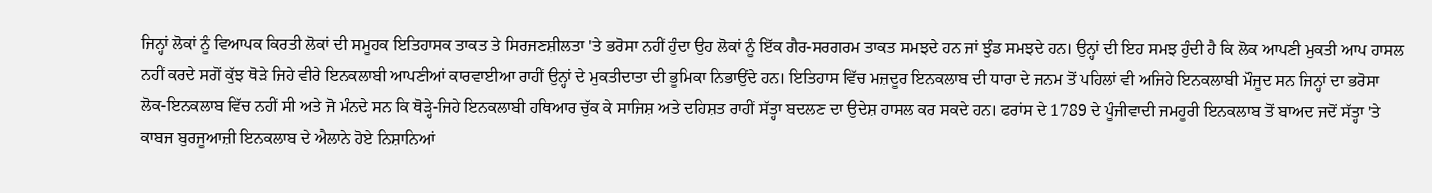ਜਿਨ੍ਹਾਂ ਲੋਕਾਂ ਨੂੰ ਵਿਆਪਕ ਕਿਰਤੀ ਲੋਕਾਂ ਦੀ ਸਮੂਹਕ ਇਤਿਹਾਸਕ ਤਾਕਤ ਤੇ ਸਿਰਜਣਸ਼ੀਲਤਾ 'ਤੇ ਭਰੋਸਾ ਨਹੀਂ ਹੁੰਦਾ ਉਹ ਲੋਕਾਂ ਨੂੰ ਇੱਕ ਗੈਰ-ਸਰਗਰਮ ਤਾਕਤ ਸਮਝਦੇ ਹਨ ਜਾਂ ਝੁੰਡ ਸਮਝਦੇ ਹਨ। ਉਨ੍ਹਾਂ ਦੀ ਇਹ ਸਮਝ ਹੁੰਦੀ ਹੈ ਕਿ ਲੋਕ ਆਪਣੀ ਮੁਕਤੀ ਆਪ ਹਾਸਲ ਨਹੀਂ ਕਰਦੇ ਸਗੋਂ ਕੁੱਝ ਥੋੜੇ ਜਿਹੇ ਵੀਰੇ ਇਨਕਲਾਬੀ ਆਪਣੀਆਂ ਕਾਰਵਾਈਆ ਰਾਹੀਂ ਉਨ੍ਹਾਂ ਦੇ ਮੁਕਤੀਦਾਤਾ ਦੀ ਭੂਮਿਕਾ ਨਿਭਾਉਂਦੇ ਹਨ। ਇਤਿਹਾਸ ਵਿੱਚ ਮਜ਼ਦੂਰ ਇਨਕਲਾਬ ਦੀ ਧਾਰਾ ਦੇ ਜਨਮ ਤੋਂ ਪਹਿਲਾਂ ਵੀ ਅਜਿਹੇ ਇਨਕਲਾਬੀ ਮੌਜੂਦ ਸਨ ਜਿਨ੍ਹਾਂ ਦਾ ਭਰੋਸਾ ਲੋਕ-ਇਨਕਲਾਬ ਵਿੱਚ ਨਹੀਂ ਸੀ ਅਤੇ ਜੋ ਮੰਨਦੇ ਸਨ ਕਿ ਥੋੜ੍ਹੇ-ਜਿਹੇ ਇਨਕਲਾਬੀ ਹਥਿਆਰ ਚੁੱਕ ਕੇ ਸਾਜਿਸ਼ ਅਤੇ ਦਹਿਸ਼ਤ ਰਾਹੀਂ ਸੱਤ੍ਹਾ ਬਦਲਣ ਦਾ ਉਦੇਸ਼ ਹਾਸਲ ਕਰ ਸਕਦੇ ਹਨ। ਫਰਾਂਸ ਦੇ 1789 ਦੇ ਪੂੰਜੀਵਾਦੀ ਜਮਹੂਰੀ ਇਨਕਲਾਬ ਤੋਂ ਬਾਅਦ ਜਦੋਂ ਸੱਤ੍ਹਾ 'ਤੇ ਕਾਬਜ ਬੁਰਜੂਆਜ਼ੀ ਇਨਕਲਾਬ ਦੇ ਐਲਾਨੇ ਹੋਏ ਨਿਸ਼ਾਨਿਆਂ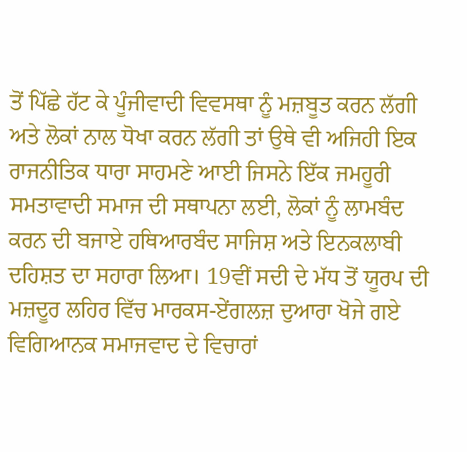ਤੋਂ ਪਿੱਛੇ ਹੱਟ ਕੇ ਪੂੰਜੀਵਾਦੀ ਵਿਵਸਥਾ ਨੂੰ ਮਜ਼ਬੂਤ ਕਰਨ ਲੱਗੀ ਅਤੇ ਲੋਕਾਂ ਨਾਲ ਧੋਖਾ ਕਰਨ ਲੱਗੀ ਤਾਂ ਉਥੇ ਵੀ ਅਜਿਹੀ ਇਕ ਰਾਜਨੀਤਿਕ ਧਾਰਾ ਸਾਹਮਣੇ ਆਈ ਜਿਸਨੇ ਇੱਕ ਜਮਹੂਰੀ ਸਮਤਾਵਾਦੀ ਸਮਾਜ ਦੀ ਸਥਾਪਨਾ ਲਈ, ਲੋਕਾਂ ਨੂੰ ਲਾਮਬੰਦ ਕਰਨ ਦੀ ਬਜਾਏ ਹਥਿਆਰਬੰਦ ਸਾਜਿਸ਼ ਅਤੇ ਇਨਕਲਾਬੀ ਦਹਿਸ਼ਤ ਦਾ ਸਹਾਰਾ ਲਿਆ। 19ਵੀਂ ਸਦੀ ਦੇ ਮੱਧ ਤੋਂ ਯੂਰਪ ਦੀ ਮਜ਼ਦੂਰ ਲਹਿਰ ਵਿੱਚ ਮਾਰਕਸ-ਏਂਗਲਜ਼ ਦੁਆਰਾ ਖੋਜੇ ਗਏ ਵਿਗਿਆਨਕ ਸਮਾਜਵਾਦ ਦੇ ਵਿਚਾਰਾਂ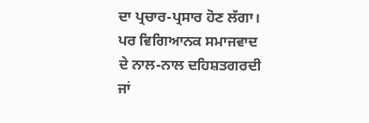ਦਾ ਪ੍ਰਚਾਰ-ਪ੍ਰਸਾਰ ਹੋਣ ਲੱਗਾ। ਪਰ ਵਿਗਿਆਨਕ ਸਮਾਜਵਾਦ ਦੇ ਨਾਲ-ਨਾਲ ਦਹਿਸ਼ਤਗਰਦੀ ਜਾਂ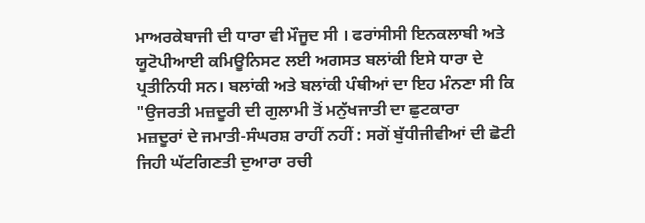ਮਾਅਰਕੇਬਾਜੀ ਦੀ ਧਾਰਾ ਵੀ ਮੌਜੂਦ ਸੀ । ਫਰਾਂਸੀਸੀ ਇਨਕਲਾਬੀ ਅਤੇ ਯੂਟੋਪੀਆਈ ਕਮਿਊਨਿਸਟ ਲਈ ਅਗਸਤ ਬਲਾਂਕੀ ਇਸੇ ਧਾਰਾ ਦੇ ਪ੍ਰਤੀਨਿਧੀ ਸਨ। ਬਲਾਂਕੀ ਅਤੇ ਬਲਾਂਕੀ ਪੰਥੀਆਂ ਦਾ ਇਹ ਮੰਨਣਾ ਸੀ ਕਿ "ਉਜਰਤੀ ਮਜ਼ਦੂਰੀ ਦੀ ਗੁਲਾਮੀ ਤੋਂ ਮਨੁੱਖਜਾਤੀ ਦਾ ਛੁਟਕਾਰਾ
ਮਜ਼ਦੂਰਾਂ ਦੇ ਜਮਾਤੀ-ਸੰਘਰਸ਼ ਰਾਹੀਂ ਨਹੀਂ : ਸਗੋਂ ਬੁੱਧੀਜੀਵੀਆਂ ਦੀ ਛੋਟੀ ਜਿਹੀ ਘੱਟਗਿਣਤੀ ਦੁਆਰਾ ਰਚੀ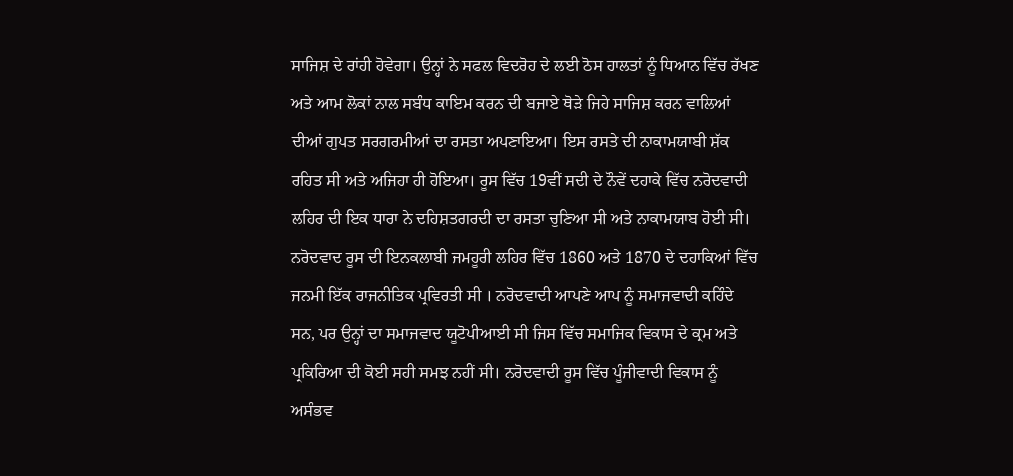ਸਾਜਿਸ਼ ਦੇ ਰਾਂਹੀ ਹੋਵੇਗਾ। ਉਨ੍ਹਾਂ ਨੇ ਸਫਲ ਵਿਦਰੋਹ ਦੇ ਲਈ ਠੋਸ ਹਾਲਤਾਂ ਨੂੰ ਧਿਆਨ ਵਿੱਚ ਰੱਖਣ ਅਤੇ ਆਮ ਲੋਕਾਂ ਨਾਲ ਸਬੰਧ ਕਾਇਮ ਕਰਨ ਦੀ ਬਜਾਏ ਥੋੜੇ ਜਿਹੇ ਸਾਜਿਸ਼ ਕਰਨ ਵਾਲਿਆਂ ਦੀਆਂ ਗੁਪਤ ਸਰਗਰਮੀਆਂ ਦਾ ਰਸਤਾ ਅਪਣਾਇਆ। ਇਸ ਰਸਤੇ ਦੀ ਨਾਕਾਮਯਾਬੀ ਸ਼ੱਕ ਰਹਿਤ ਸੀ ਅਤੇ ਅਜਿਹਾ ਹੀ ਹੋਇਆ। ਰੂਸ ਵਿੱਚ 19ਵੀਂ ਸਦੀ ਦੇ ਨੌਵੇਂ ਦਹਾਕੇ ਵਿੱਚ ਨਰੋਦਵਾਦੀ ਲਹਿਰ ਦੀ ਇਕ ਧਾਰਾ ਨੇ ਦਹਿਸ਼ਤਗਰਦੀ ਦਾ ਰਸਤਾ ਚੁਣਿਆ ਸੀ ਅਤੇ ਨਾਕਾਮਯਾਬ ਹੋਈ ਸੀ। ਨਰੋਦਵਾਦ ਰੂਸ ਦੀ ਇਨਕਲਾਬੀ ਜਮਹੂਰੀ ਲਹਿਰ ਵਿੱਚ 1860 ਅਤੇ 1870 ਦੇ ਦਹਾਕਿਆਂ ਵਿੱਚ ਜਨਮੀ ਇੱਕ ਰਾਜਨੀਤਿਕ ਪ੍ਰਵਿਰਤੀ ਸੀ । ਨਰੋਦਵਾਦੀ ਆਪਣੇ ਆਪ ਨੂੰ ਸਮਾਜਵਾਦੀ ਕਹਿੰਦੇ ਸਨ, ਪਰ ਉਨ੍ਹਾਂ ਦਾ ਸਮਾਜਵਾਦ ਯੂਟੋਪੀਆਈ ਸੀ ਜਿਸ ਵਿੱਚ ਸਮਾਜਿਕ ਵਿਕਾਸ ਦੇ ਕ੍ਰਮ ਅਤੇ ਪ੍ਰਕਿਰਿਆ ਦੀ ਕੋਈ ਸਹੀ ਸਮਝ ਨਹੀਂ ਸੀ। ਨਰੋਦਵਾਦੀ ਰੂਸ ਵਿੱਚ ਪੂੰਜੀਵਾਦੀ ਵਿਕਾਸ ਨੂੰ ਅਸੰਭਵ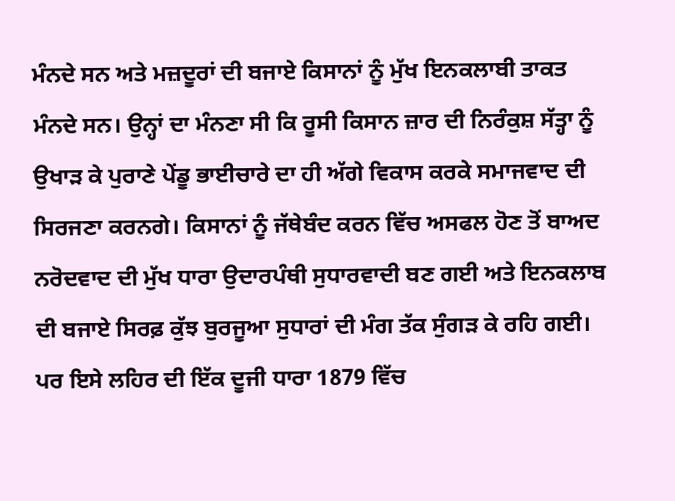ਮੰਨਦੇ ਸਨ ਅਤੇ ਮਜ਼ਦੂਰਾਂ ਦੀ ਬਜਾਏ ਕਿਸਾਨਾਂ ਨੂੰ ਮੁੱਖ ਇਨਕਲਾਬੀ ਤਾਕਤ ਮੰਨਦੇ ਸਨ। ਉਨ੍ਹਾਂ ਦਾ ਮੰਨਣਾ ਸੀ ਕਿ ਰੂਸੀ ਕਿਸਾਨ ਜ਼ਾਰ ਦੀ ਨਿਰੰਕੁਸ਼ ਸੱਤ੍ਹਾ ਨੂੰ ਉਖਾੜ ਕੇ ਪੁਰਾਣੇ ਪੇਂਡੂ ਭਾਈਚਾਰੇ ਦਾ ਹੀ ਅੱਗੇ ਵਿਕਾਸ ਕਰਕੇ ਸਮਾਜਵਾਦ ਦੀ ਸਿਰਜਣਾ ਕਰਨਗੇ। ਕਿਸਾਨਾਂ ਨੂੰ ਜੱਥੇਬੰਦ ਕਰਨ ਵਿੱਚ ਅਸਫਲ ਹੋਣ ਤੋਂ ਬਾਅਦ ਨਰੋਦਵਾਦ ਦੀ ਮੁੱਖ ਧਾਰਾ ਉਦਾਰਪੰਥੀ ਸੁਧਾਰਵਾਦੀ ਬਣ ਗਈ ਅਤੇ ਇਨਕਲਾਬ ਦੀ ਬਜਾਏ ਸਿਰਫ਼ ਕੁੱਝ ਬੁਰਜੂਆ ਸੁਧਾਰਾਂ ਦੀ ਮੰਗ ਤੱਕ ਸੁੰਗੜ ਕੇ ਰਹਿ ਗਈ। ਪਰ ਇਸੇ ਲਹਿਰ ਦੀ ਇੱਕ ਦੂਜੀ ਧਾਰਾ 1879 ਵਿੱਚ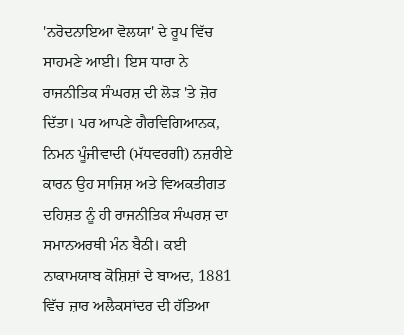'ਨਰੋਦਨਾਇਆ ਵੋਲਯਾ' ਦੇ ਰੂਪ ਵਿੱਚ ਸਾਹਮਣੇ ਆਈ। ਇਸ ਧਾਰਾ ਨੇ ਰਾਜਨੀਤਿਕ ਸੰਘਰਸ਼ ਦੀ ਲੋੜ 'ਤੇ ਜ਼ੋਰ ਦਿੱਤਾ। ਪਰ ਆਪਣੇ ਗੈਰਵਿਗਿਆਨਕ, ਨਿਮਨ ਪੂੰਜੀਵਾਦੀ (ਮੱਧਵਰਗੀ) ਨਜ਼ਰੀਏ ਕਾਰਨ ਉਹ ਸਾਜਿਸ਼ ਅਤੇ ਵਿਅਕਤੀਗਤ ਦਹਿਸ਼ਤ ਨੂੰ ਹੀ ਰਾਜਨੀਤਿਕ ਸੰਘਰਸ਼ ਦਾ ਸਮਾਨਅਰਥੀ ਮੰਨ ਬੈਠੀ। ਕਈ ਨਾਕਾਮਯਾਬ ਕੋਸ਼ਿਸ਼ਾਂ ਦੇ ਬਾਅਦ, 1881 ਵਿੱਚ ਜ਼ਾਰ ਅਲੈਕਸਾਂਦਰ ਦੀ ਹੱਤਿਆ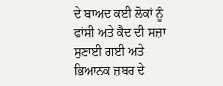ਦੇ ਬਾਅਦ ਕਈ ਲੋਕਾਂ ਨੂੰ ਫਾਂਸੀ ਅਤੇ ਕੈਦ ਦੀ ਸਜ਼ਾ ਸੁਣਾਈ ਗਈ ਅਤੇ ਭਿਆਨਕ ਜ਼ਬਰ ਦੇ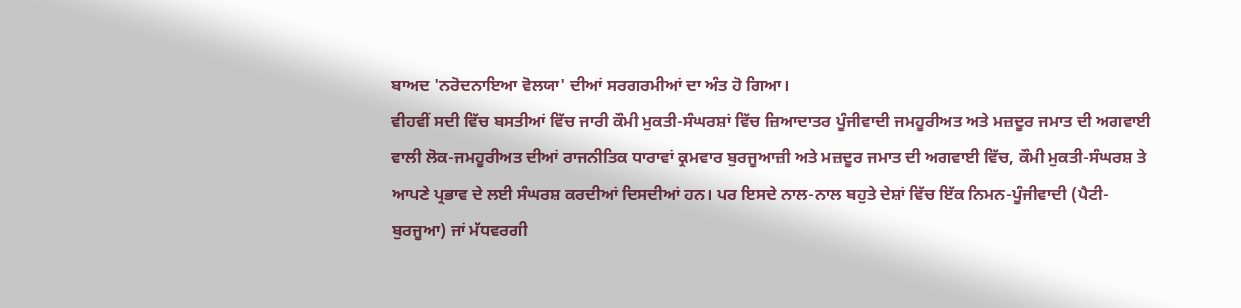ਬਾਅਦ 'ਨਰੋਦਨਾਇਆ ਵੋਲਯਾ' ਦੀਆਂ ਸਰਗਰਮੀਆਂ ਦਾ ਅੰਤ ਹੋ ਗਿਆ।
ਵੀਹਵੀਂ ਸਦੀ ਵਿੱਚ ਬਸਤੀਆਂ ਵਿੱਚ ਜਾਰੀ ਕੌਮੀ ਮੁਕਤੀ-ਸੰਘਰਸ਼ਾਂ ਵਿੱਚ ਜ਼ਿਆਦਾਤਰ ਪੂੰਜੀਵਾਦੀ ਜਮਹੂਰੀਅਤ ਅਤੇ ਮਜ਼ਦੂਰ ਜਮਾਤ ਦੀ ਅਗਵਾਈ ਵਾਲੀ ਲੋਕ-ਜਮਹੂਰੀਅਤ ਦੀਆਂ ਰਾਜਨੀਤਿਕ ਧਾਰਾਵਾਂ ਕ੍ਰਮਵਾਰ ਬੁਰਜੂਆਜ਼ੀ ਅਤੇ ਮਜ਼ਦੂਰ ਜਮਾਤ ਦੀ ਅਗਵਾਈ ਵਿੱਚ, ਕੌਮੀ ਮੁਕਤੀ-ਸੰਘਰਸ਼ ਤੇ ਆਪਣੇ ਪ੍ਰਭਾਵ ਦੇ ਲਈ ਸੰਘਰਸ਼ ਕਰਦੀਆਂ ਦਿਸਦੀਆਂ ਹਨ। ਪਰ ਇਸਦੇ ਨਾਲ-ਨਾਲ ਬਹੁਤੇ ਦੇਸ਼ਾਂ ਵਿੱਚ ਇੱਕ ਨਿਮਨ-ਪੂੰਜੀਵਾਦੀ (ਪੈਟੀ-ਬੁਰਜੂਆ) ਜਾਂ ਮੱਧਵਰਗੀ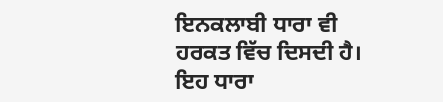ਇਨਕਲਾਬੀ ਧਾਰਾ ਵੀ ਹਰਕਤ ਵਿੱਚ ਦਿਸਦੀ ਹੈ। ਇਹ ਧਾਰਾ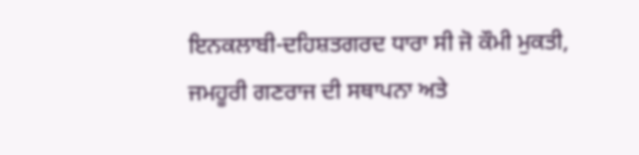ਇਨਕਲਾਬੀ-ਦਹਿਸ਼ਤਗਰਦ ਧਾਰਾ ਸੀ ਜੋ ਕੌਮੀ ਮੁਕਤੀ, ਜਮਹੂਰੀ ਗਣਰਾਜ ਦੀ ਸਥਾਪਨਾ ਅਤੇ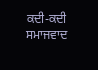ਕਦੀ-ਕਦੀ ਸਮਾਜਵਾਦ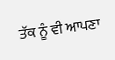ਤੱਕ ਨੂੰ ਵੀ ਆਪਣਾ